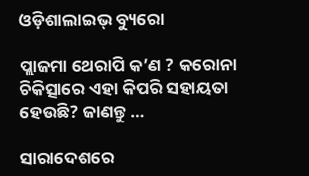ଓଡ଼ିଶାଲାଇଭ୍‌ ବ୍ୟୁରୋ

ପ୍ଲାଜମା ଥେରାପି କ’ଣ ? କରୋନା ଚିକିତ୍ସାରେ ଏହା କିପରି ସହାୟତା ହେଉଛି? ଜାଣନ୍ତୁ …

ସାରାଦେଶରେ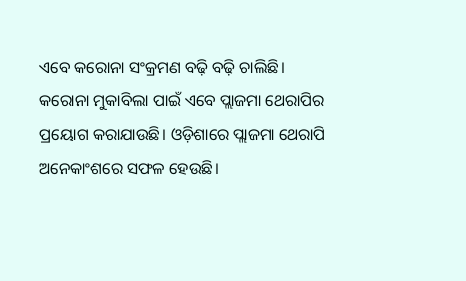ଏବେ କରୋନା ସଂକ୍ରମଣ ବଢ଼ି ବଢ଼ି ଚାଲିଛି। କରୋନା ମୁକାବିଲା ପାଇଁ ଏବେ ପ୍ଲାଜମା ଥେରାପିର ପ୍ରୟୋଗ କରାଯାଉଛି। ଓଡ଼ିଶାରେ ପ୍ଲାଜମା ଥେରାପି ଅନେକାଂଶରେ ସଫଳ ହେଉଛି।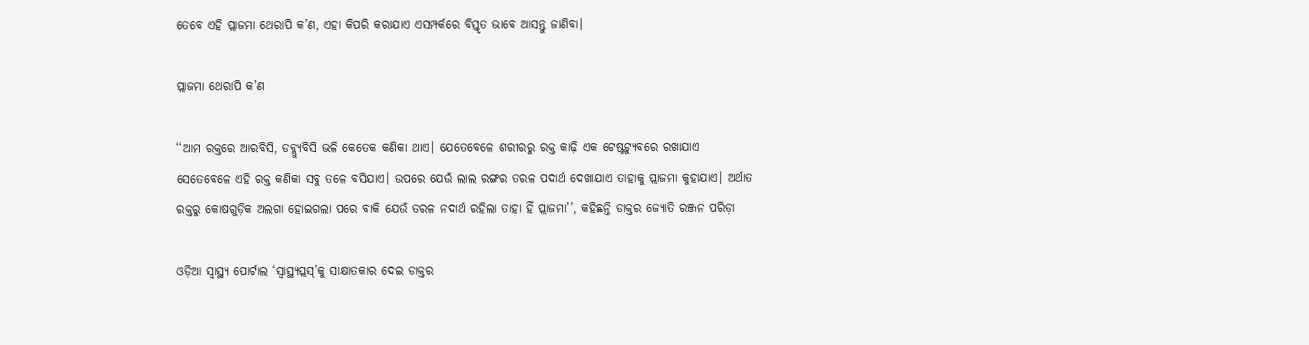ତେବେ ଏହି ପ୍ଲାଜମା ଥେରାପି କ’ଣ, ଏହା କିପରି କରାଯାଏ ଏସମ୍ପର୍କରେ ବିସ୍ତୃତ ଭାବେ ଆସନ୍ତୁ ଜାଣିବା।

ପ୍ଲାଜମା ଥେରାପି କ’ଣ

‘‘ଆମ ରକ୍ତରେ ଆରବିସି, ଡବ୍ଲ୍ୟୁବିସି ଭଳି କେତେକ କଣିକା ଥାଏ। ଯେତେବେଳେ ଶରୀରରୁ ରକ୍ତ କାଢ଼ି ଏକ ଟେଷ୍ଟଟ୍ୟୁବରେ ରଖାଯାଏ ସେତେବେଳେ ଏହି ରକ୍ତ କଣିକା ସବୁ ତଳେ ବସିଯାଏ। ଉପରେ ଯେଉଁ ଲାଲ ରଙ୍ଗର ତରଳ ପଦାର୍ଥ ଦେଖାଯାଏ ତାହାକୁ ପ୍ଲାଜମା କୁହାଯାଏ। ଅର୍ଥାତ ରକ୍ତରୁ କୋଷଗୁଡ଼ିକ ଅଲଗା ହୋଇଗଲା ପରେ ବାକି ଯେଉଁ ତରଳ ନଦାର୍ଥ ରହିଲା ତାହା ହିଁ ପ୍ଲାଜମା’’, କହିଛନ୍ତି ଡାକ୍ତର ଜ୍ୟୋତି ରଞ୍ଜନ ପରିଡ଼ା

ଓଡ଼ିଆ ସ୍ୱାସ୍ଥ୍ୟ ପୋର୍ଟାଲ ‘ସ୍ଵାସ୍ଥ୍ୟପ୍ଲସ୍‌’କୁ ସାକ୍ଷାତକାର ଦେଇ ଡାକ୍ତର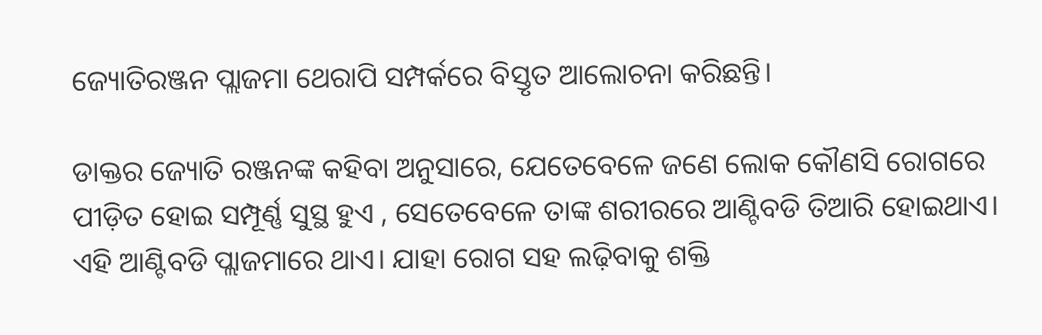ଜ୍ୟୋତିରଞ୍ଜନ ପ୍ଲାଜମା ଥେରାପି ସମ୍ପର୍କରେ ବିସ୍ତୃତ ଆଲୋଚନା କରିଛନ୍ତି।

ଡାକ୍ତର ଜ୍ୟୋତି ରଞ୍ଜନଙ୍କ କହିବା ଅନୁସାରେ, ଯେତେବେଳେ ଜଣେ ଲୋକ କୌଣସି ରୋଗରେ ପୀଡ଼ିତ ହୋଇ ସମ୍ପୂର୍ଣ୍ଣ ସୁସ୍ଥ ହୁଏ , ସେତେବେଳେ ତାଙ୍କ ଶରୀରରେ ଆଣ୍ଟିବଡି ତିଆରି ହୋଇଥାଏ। ଏହି ଆଣ୍ଟିବଡି ପ୍ଲାଜମାରେ ଥାଏ। ଯାହା ରୋଗ ସହ ଲଢ଼ିବାକୁ ଶକ୍ତି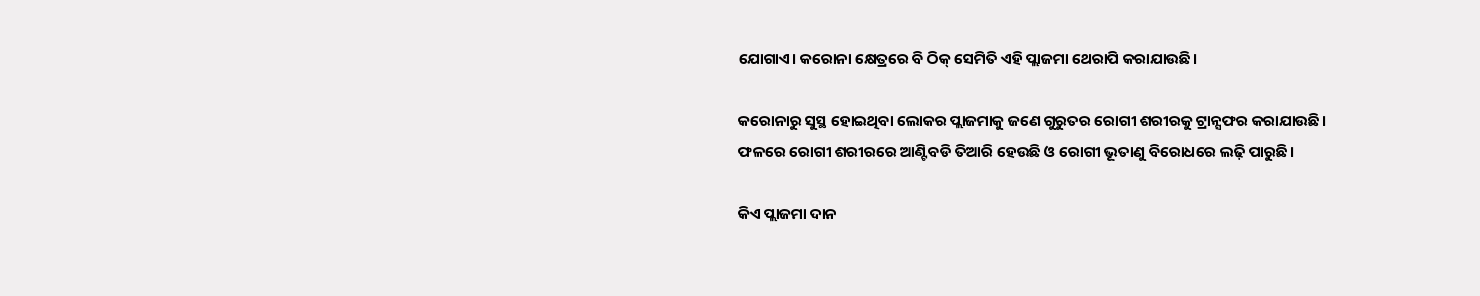ଯୋଗାଏ। କରୋନା କ୍ଷେତ୍ରରେ ବି ଠିକ୍‌ ସେମିତି ଏହି ପ୍ଲାଜମା ଥେରାପି କରାଯାଉଛି।

କରୋନାରୁ ସୁସ୍ଥ ହୋଇଥିବା ଲୋକର ପ୍ଲାଜମାକୁ ଜଣେ ଗୁରୁତର ରୋଗୀ ଶରୀରକୁ ଟ୍ରାନ୍ସଫର କରାଯାଉଛି। ଫଳରେ ରୋଗୀ ଶରୀରରେ ଆଣ୍ଟିବଡି ତିଆରି ହେଉଛି ଓ ରୋଗୀ ଭୂତାଣୁ ବିରୋଧରେ ଲଢ଼ି ପାରୁଛି।

କିଏ ପ୍ଲାଜମା ଦାନ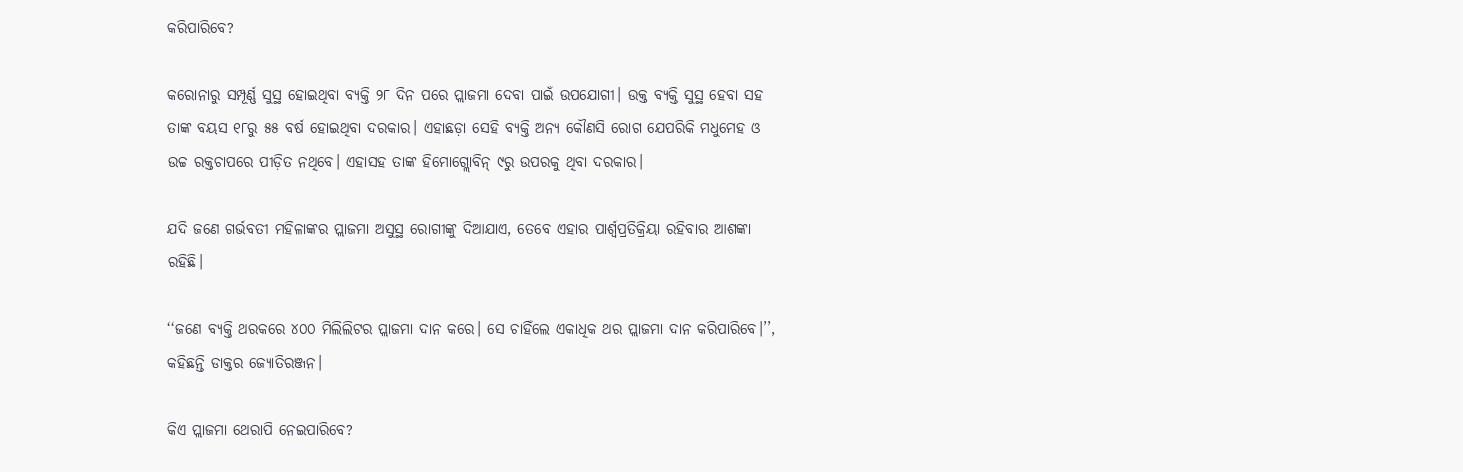କରିପାରିବେ?

କରୋନାରୁ ସମ୍ପୂର୍ଣ୍ଣ ସୁସ୍ଥ ହୋଇଥିବା ବ୍ୟକ୍ତି ୨୮ ଦିନ ପରେ ପ୍ଲାଜମା ଦେବା ପାଇଁ ଉପଯୋଗୀ। ଉକ୍ତ ବ୍ୟକ୍ତି ସୁସ୍ଥ ହେବା ସହ ତାଙ୍କ ବୟସ ୧୮ରୁ ୫୫ ବର୍ଷ ହୋଇଥିବା ଦରକାର। ଏହାଛଡ଼ା ସେହି ବ୍ୟକ୍ତି ଅନ୍ୟ କୌଣସି ରୋଗ ଯେପରିକି ମଧୁମେହ ଓ ଉଚ୍ଚ ରକ୍ତଚାପରେ ପୀଡ଼ିତ ନଥିବେ। ଏହାସହ ତାଙ୍କ ହିମୋଗ୍ଲୋବିନ୍‌ ୯ରୁ ଉପରକୁ ଥିବା ଦରକାର।

ଯଦି ଜଣେ ଗର୍ଭବତୀ ମହିଳାଙ୍କର ପ୍ଲାଜମା ଅସୁସ୍ଥ ରୋଗୀଙ୍କୁ ଦିଆଯାଏ, ତେବେ ଏହାର ପାର୍ଶ୍ୱପ୍ରତିକ୍ରିୟା ରହିବାର ଆଶଙ୍କା ରହିଛି।

‘‘ଜଣେ ବ୍ୟକ୍ତି ଥରକରେ ୪୦୦ ମିଲିଲିଟର ପ୍ଲାଜମା ଦାନ କରେ। ସେ ଚାହିଁଲେ ଏକାଧିକ ଥର ପ୍ଲାଜମା ଦାନ କରିପାରିବେ।’’, କହିଛନ୍ତି ଡାକ୍ତର ଜ୍ୟୋତିରଞ୍ଜନ।

କିଏ ପ୍ଲାଜମା ଥେରାପି ନେଇପାରିବେ?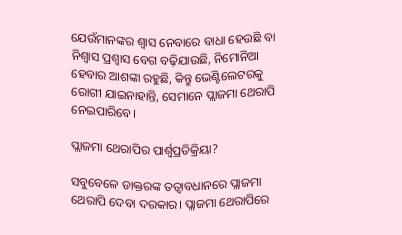ଯେଉଁମାନଙ୍କର ଶ୍ୱାସ ନେବାରେ ବାଧା ହେଉଛି ବା ନିଶ୍ୱାସ ପ୍ରଶ୍ୱାସ ବେଗ ବଢ଼ିଯାଉଛି, ନିମୋନିଆ ହେବାର ଆଶଙ୍କା ରହୁଛି, କିନ୍ତୁ ଭେଣ୍ଟିଲେଟରକୁ ରୋଗୀ ଯାଇନାହାନ୍ତି, ସେମାନେ ପ୍ଲାଜମା ଥେରାପି ନେଇପାରିବେ।

ପ୍ଲାଜମା ଥେରାପିର ପାର୍ଶ୍ଵପ୍ରତିକ୍ରିୟା?

ସବୁବେଳେ ଡାକ୍ତରଙ୍କ ତତ୍ୱାବଧାନରେ ପ୍ଲାଜମା ଥେରାପି ଦେବା ଦରକାର। ପ୍ଲାଜମା ଥେରାପିରେ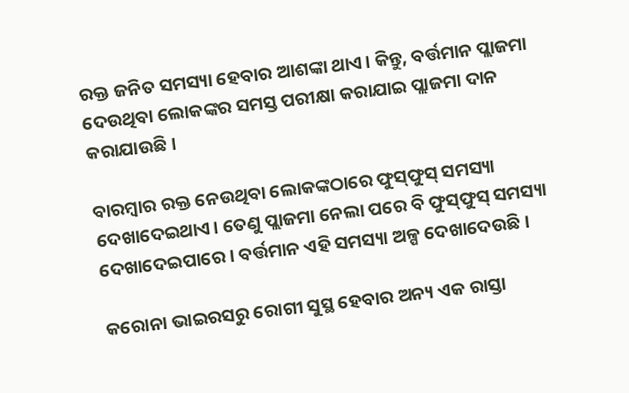ରକ୍ତ ଜନିତ ସମସ୍ୟା ହେବାର ଆଶଙ୍କା ଥାଏ। କିନ୍ତୁ, ବର୍ତ୍ତମାନ ପ୍ଲାଜମା ଦେଉଥିବା ଲୋକଙ୍କର ସମସ୍ତ ପରୀକ୍ଷା କରାଯାଇ ପ୍ଲାଜମା ଦାନ କରାଯାଉଛି।

ବାରମ୍ବାର ରକ୍ତ ନେଉଥିବା ଲୋକଙ୍କଠାରେ ଫୁସ୍‌ଫୁସ୍‌ ସମସ୍ୟା ଦେଖାଦେଇଥାଏ। ତେଣୁ ପ୍ଲାଜମା ନେଲା ପରେ ବି ଫୁସ୍‌ଫୁସ୍‌ ସମସ୍ୟା ଦେଖାଦେଇପାରେ। ବର୍ତ୍ତମାନ ଏହି ସମସ୍ୟା ଅଳ୍ପ ଦେଖାଦେଉଛି।

କରୋନା ଭାଇରସରୁ ରୋଗୀ ସୁସ୍ଥ ହେବାର ଅନ୍ୟ ଏକ ରାସ୍ତା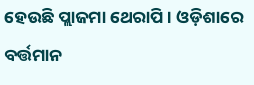ହେଉଛି ପ୍ଲାଜମା ଥେରାପି। ଓଡ଼ିଶାରେ ବର୍ତ୍ତମାନ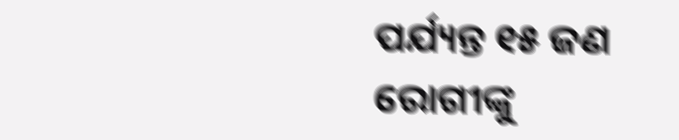ପର୍ଯ୍ୟନ୍ତ ୧୫ ଜଣ ରୋଗୀଙ୍କୁ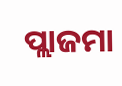ପ୍ଲାଜମା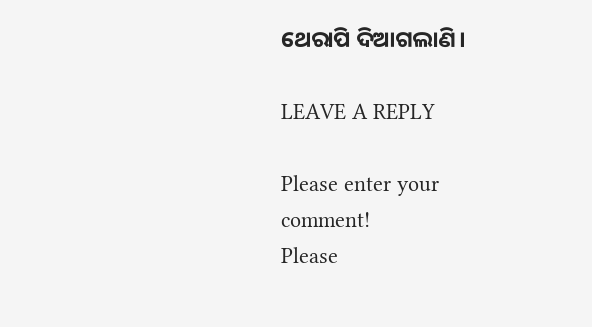ଥେରାପି ଦିଆଗଲାଣି।

LEAVE A REPLY

Please enter your comment!
Please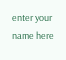enter your name here